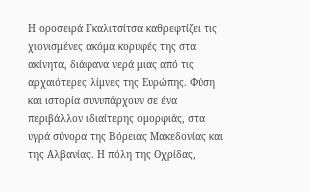Η οροσειρά Γκαλιτσίτσα καθρεφτίζει τις χιονισμένες ακόμα κορυφές της στα ακίνητα, διάφανα νερά μιας από τις αρχαιότερες λίμνες της Ευρώπης. Φύση και ιστορία συνυπάρχουν σε ένα περιβάλλον ιδιαίτερης ομορφιάς, στα υγρά σύνορα της Βόρειας Μακεδονίας και της Αλβανίας. Η πόλη της Οχρίδας,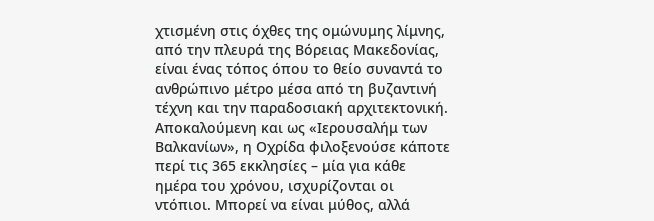χτισμένη στις όχθες της ομώνυμης λίμνης, από την πλευρά της Βόρειας Μακεδονίας, είναι ένας τόπος όπου το θείο συναντά το ανθρώπινο μέτρο μέσα από τη βυζαντινή τέχνη και την παραδοσιακή αρχιτεκτονική.
Αποκαλούμενη και ως «Ιερουσαλήμ των Βαλκανίων», η Οχρίδα φιλοξενούσε κάποτε περί τις 365 εκκλησίες – μία για κάθε ημέρα του χρόνου, ισχυρίζονται οι ντόπιοι. Μπορεί να είναι μύθος, αλλά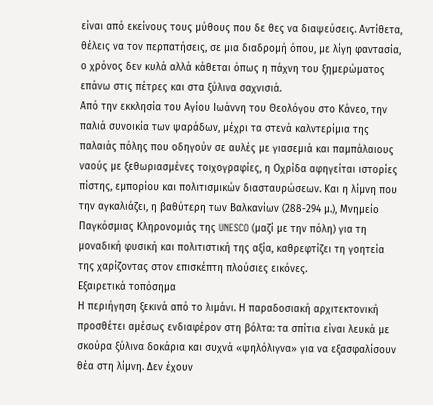είναι από εκείνους τους μύθους που δε θες να διαψεύσεις. Αντίθετα, θέλεις να τον περπατήσεις, σε μια διαδρομή όπου, με λίγη φαντασία, ο χρόνος δεν κυλά αλλά κάθεται όπως η πάχνη του ξημερώματος επάνω στις πέτρες και στα ξύλινα σαχνισιά.
Από την εκκλησία του Αγίου Ιωάννη του Θεολόγου στο Κάνεο, την παλιά συνοικία των ψαράδων, μέχρι τα στενά καλντερίμια της παλαιάς πόλης που οδηγούν σε αυλές με γιασεμιά και παμπάλαιους ναούς με ξεθωριασμένες τοιχογραφίες, η Οχρίδα αφηγείται ιστορίες πίστης, εμπορίου και πολιτισμικών διασταυρώσεων. Και η λίμνη που την αγκαλιάζει, η βαθύτερη των Βαλκανίων (288-294 μ.), Μνημείο Παγκόσμιας Κληρονομιάς της UNESCO (μαζί με την πόλη) για τη μοναδική φυσική και πολιτιστική της αξία, καθρεφτίζει τη γοητεία της χαρίζοντας στον επισκέπτη πλούσιες εικόνες.
Εξαιρετικά τοπόσημα
Η περιήγηση ξεκινά από το λιμάνι. Η παραδοσιακή αρχιτεκτονική προσθέτει αμέσως ενδιαφέρον στη βόλτα: τα σπίτια είναι λευκά με σκούρα ξύλινα δοκάρια και συχνά «ψηλόλιγνα» για να εξασφαλίσουν θέα στη λίμνη. Δεν έχουν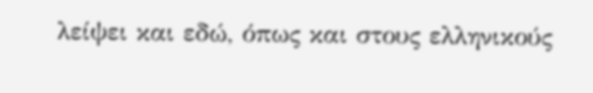λείψει και εδώ, όπως και στους ελληνικούς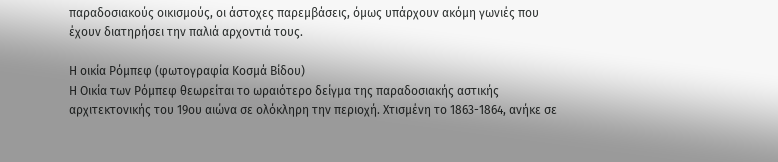παραδοσιακούς οικισμούς, οι άστοχες παρεμβάσεις, όμως υπάρχουν ακόμη γωνιές που έχουν διατηρήσει την παλιά αρχοντιά τους.

Η οικία Ρόμπεφ (φωτογραφία Κοσμά Βίδου)
Η Οικία των Ρόμπεφ θεωρείται το ωραιότερο δείγμα της παραδοσιακής αστικής αρχιτεκτονικής του 19ου αιώνα σε ολόκληρη την περιοχή. Χτισμένη το 1863-1864, ανήκε σε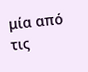μία από τις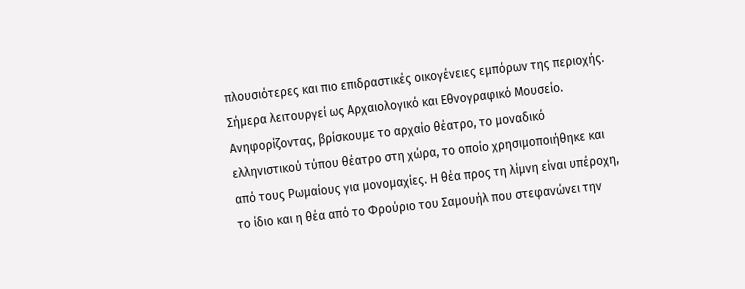πλουσιότερες και πιο επιδραστικές οικογένειες εμπόρων της περιοχής. Σήμερα λειτουργεί ως Αρχαιολογικό και Εθνογραφικό Μουσείο. Ανηφορίζοντας, βρίσκουμε το αρχαίο θέατρο, το μοναδικό ελληνιστικού τύπου θέατρο στη χώρα, το οποίο χρησιμοποιήθηκε και από τους Ρωμαίους για μονομαχίες. Η θέα προς τη λίμνη είναι υπέροχη, το ίδιο και η θέα από το Φρούριο του Σαμουήλ που στεφανώνει την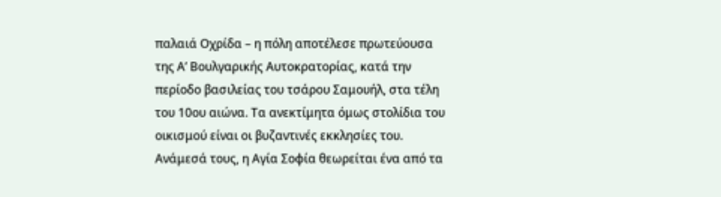παλαιά Οχρίδα – η πόλη αποτέλεσε πρωτεύουσα της Α’ Βουλγαρικής Αυτοκρατορίας, κατά την περίοδο βασιλείας του τσάρου Σαμουήλ, στα τέλη του 10ου αιώνα. Τα ανεκτίμητα όμως στολίδια του οικισμού είναι οι βυζαντινές εκκλησίες του. Ανάμεσά τους, η Αγία Σοφία θεωρείται ένα από τα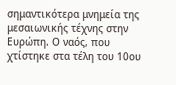σημαντικότερα μνημεία της μεσαιωνικής τέχνης στην Ευρώπη. Ο ναός, που χτίστηκε στα τέλη του 10ου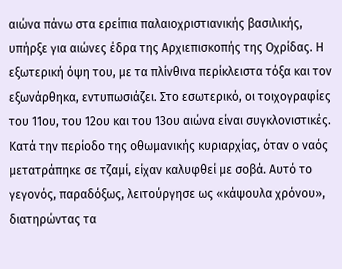αιώνα πάνω στα ερείπια παλαιοχριστιανικής βασιλικής, υπήρξε για αιώνες έδρα της Αρχιεπισκοπής της Οχρίδας. Η εξωτερική όψη του, με τα πλίνθινα περίκλειστα τόξα και τον εξωνάρθηκα, εντυπωσιάζει. Στο εσωτερικό, οι τοιχογραφίες του 11ου, του 12ου και του 13ου αιώνα είναι συγκλονιστικές. Κατά την περίοδο της οθωμανικής κυριαρχίας, όταν ο ναός μετατράπηκε σε τζαμί, είχαν καλυφθεί με σοβά. Αυτό το γεγονός, παραδόξως, λειτούργησε ως «κάψουλα χρόνου», διατηρώντας τα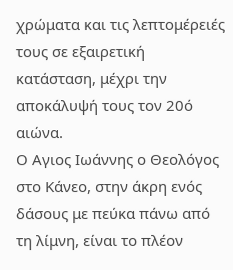χρώματα και τις λεπτομέρειές τους σε εξαιρετική κατάσταση, μέχρι την αποκάλυψή τους τον 20ό αιώνα.
Ο Αγιος Ιωάννης ο Θεολόγος στο Κάνεο, στην άκρη ενός δάσους με πεύκα πάνω από τη λίμνη, είναι το πλέον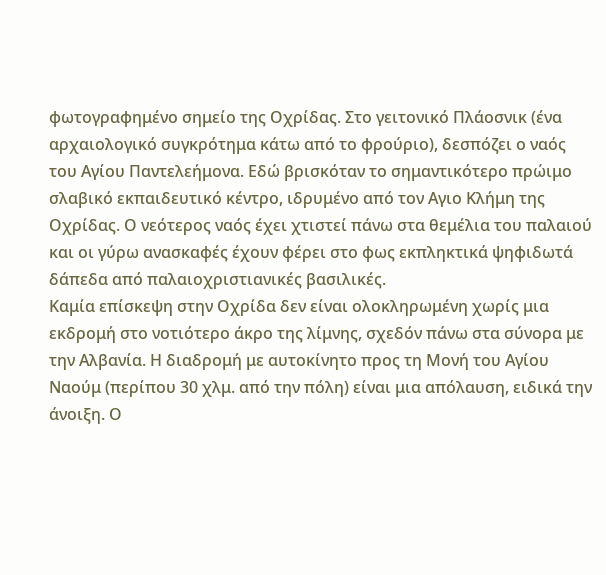φωτογραφημένο σημείο της Οχρίδας. Στο γειτονικό Πλάοσνικ (ένα αρχαιολογικό συγκρότημα κάτω από το φρούριο), δεσπόζει ο ναός του Αγίου Παντελεήμονα. Εδώ βρισκόταν το σημαντικότερο πρώιμο σλαβικό εκπαιδευτικό κέντρο, ιδρυμένο από τον Αγιο Κλήμη της Οχρίδας. Ο νεότερος ναός έχει χτιστεί πάνω στα θεμέλια του παλαιού και οι γύρω ανασκαφές έχουν φέρει στο φως εκπληκτικά ψηφιδωτά δάπεδα από παλαιοχριστιανικές βασιλικές.
Καμία επίσκεψη στην Οχρίδα δεν είναι ολοκληρωμένη χωρίς μια εκδρομή στο νοτιότερο άκρο της λίμνης, σχεδόν πάνω στα σύνορα με την Αλβανία. Η διαδρομή με αυτοκίνητο προς τη Μονή του Αγίου Ναούμ (περίπου 30 χλμ. από την πόλη) είναι μια απόλαυση, ειδικά την άνοιξη. Ο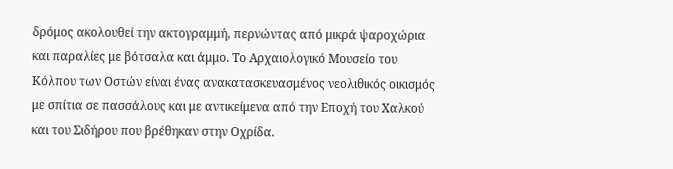δρόμος ακολουθεί την ακτογραμμή, περνώντας από μικρά ψαροχώρια και παραλίες με βότσαλα και άμμο. Το Αρχαιολογικό Μουσείο του Κόλπου των Οστών είναι ένας ανακατασκευασμένος νεολιθικός οικισμός με σπίτια σε πασσάλους και με αντικείμενα από την Εποχή του Χαλκού και του Σιδήρου που βρέθηκαν στην Οχρίδα.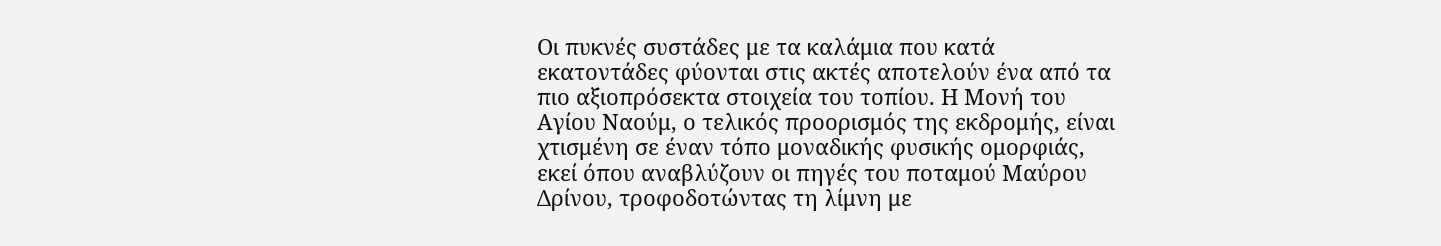Οι πυκνές συστάδες με τα καλάμια που κατά εκατοντάδες φύονται στις ακτές αποτελούν ένα από τα πιο αξιοπρόσεκτα στοιχεία του τοπίου. Η Μονή του Αγίου Ναούμ, ο τελικός προορισμός της εκδρομής, είναι χτισμένη σε έναν τόπο μοναδικής φυσικής ομορφιάς, εκεί όπου αναβλύζουν οι πηγές του ποταμού Μαύρου Δρίνου, τροφοδοτώντας τη λίμνη με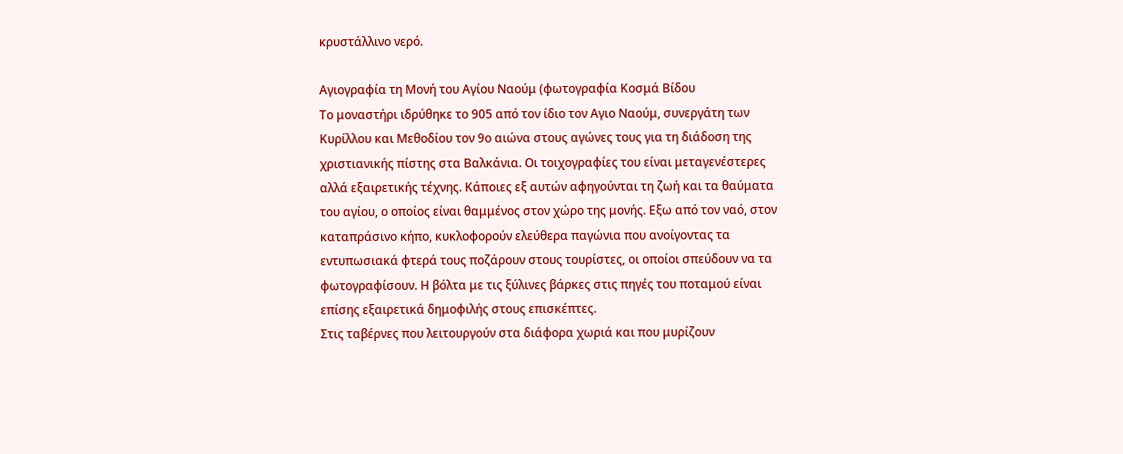κρυστάλλινο νερό.

Αγιογραφία τη Μονή του Αγίου Ναούμ (φωτογραφία Κοσμά Βίδου
Το μοναστήρι ιδρύθηκε το 905 από τον ίδιο τον Αγιο Ναούμ, συνεργάτη των Κυρίλλου και Μεθοδίου τον 9ο αιώνα στους αγώνες τους για τη διάδοση της χριστιανικής πίστης στα Βαλκάνια. Οι τοιχογραφίες του είναι μεταγενέστερες αλλά εξαιρετικής τέχνης. Κάποιες εξ αυτών αφηγούνται τη ζωή και τα θαύματα του αγίου, ο οποίος είναι θαμμένος στον χώρο της μονής. Εξω από τον ναό, στον καταπράσινο κήπο, κυκλοφορούν ελεύθερα παγώνια που ανοίγοντας τα εντυπωσιακά φτερά τους ποζάρουν στους τουρίστες, οι οποίοι σπεύδουν να τα φωτογραφίσουν. Η βόλτα με τις ξύλινες βάρκες στις πηγές του ποταμού είναι επίσης εξαιρετικά δημοφιλής στους επισκέπτες.
Στις ταβέρνες που λειτουργούν στα διάφορα χωριά και που μυρίζουν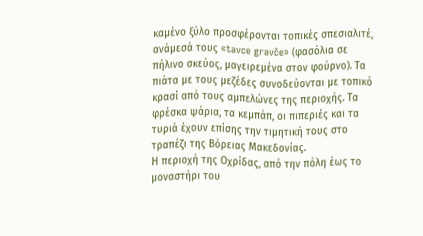καμένο ξύλο προσφέρονται τοπικές σπεσιαλιτέ, ανάμεσά τους «tavce gravče» (φασόλια σε πήλινο σκεύος, μαγειρεμένα στον φούρνο). Τα πιάτα με τους μεζέδες συνοδεύονται με τοπικό κρασί από τους αμπελώνες της περιοχής. Τα φρέσκα ψάρια, τα κεμπάπ, οι πιπεριές και τα τυριά έχουν επίσης την τιμητική τους στο τραπέζι της Βόρειας Μακεδονίας.
Η περιοχή της Οχρίδας, από την πόλη έως το μοναστήρι του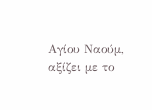Αγίου Ναούμ, αξίζει με το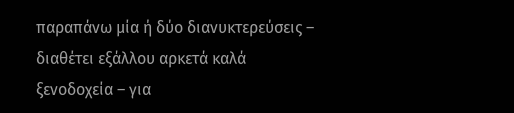παραπάνω μία ή δύο διανυκτερεύσεις – διαθέτει εξάλλου αρκετά καλά ξενοδοχεία – για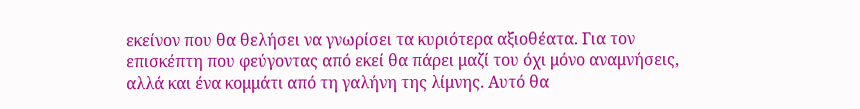εκείνον που θα θελήσει να γνωρίσει τα κυριότερα αξιοθέατα. Για τον επισκέπτη που φεύγοντας από εκεί θα πάρει μαζί του όχι μόνο αναμνήσεις, αλλά και ένα κομμάτι από τη γαλήνη της λίμνης. Αυτό θα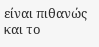είναι πιθανώς και το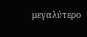μεγαλύτερο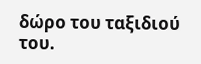δώρο του ταξιδιού του.